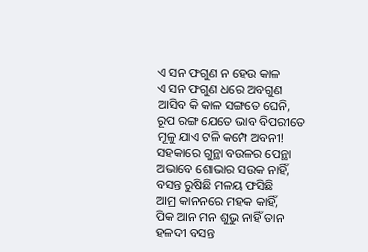ଏ ସନ ଫଗୁଣ ନ ହେଉ କାଳ
ଏ ସନ ଫଗୁଣ ଧରେ ଅବଗୁଣ
ଆସିବ କି କାଳ ସଙ୍ଗତେ ଘେନି,
ରୂପ ରଙ୍ଗ ଯେତେ ଭାବ ବିପରୀତେ
ମୂଳୁ ଯାଏ ଟଳି କମ୍ପେ ଅବନୀ!
ସହକାରେ ଗୁନ୍ଥା ବଉଳର ପେନ୍ଥା
ଅଭାବେ ଶୋଭାର ସଉକ ନାହିଁ,
ବସନ୍ତ ରୁଷିଛି ମଳୟ ଫସିଛି
ଆମ୍ର କାନନରେ ମହକ କାହିଁ,
ପିକ ଆନ ମନ ଶୁଭୁ ନାହିଁ ତାନ
ହଳଦୀ ବସନ୍ତ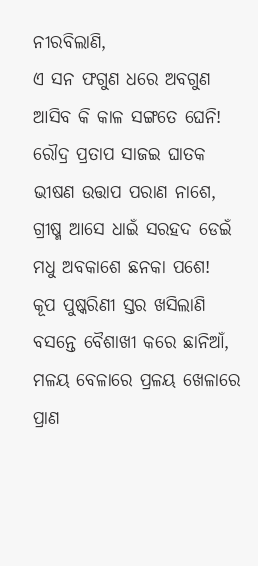ନୀରବିଲାଣି,
ଏ ସନ ଫଗୁଣ ଧରେ ଅବଗୁଣ
ଆସିବ କି କାଳ ସଙ୍ଗତେ ଘେନି!
ରୌଦ୍ର ପ୍ରତାପ ସାଜଇ ଘାତକ
ଭୀଷଣ ଉତ୍ତାପ ପରାଣ ନାଶେ,
ଗ୍ରୀଷ୍ମ ଆସେ ଧାଇଁ ସରହଦ ଡେଇଁ
ମଧୁ ଅବକାଶେ ଛନକା ପଶେ!
କୂପ ପୁଷ୍କରିଣୀ ସ୍ତର ଖସିଲାଣି
ବସନ୍ତେ ବୈଶାଖୀ କରେ ଛାନିଆଁ,
ମଳୟ ବେଳାରେ ପ୍ରଳୟ ଖେଳାରେ
ପ୍ରାଣ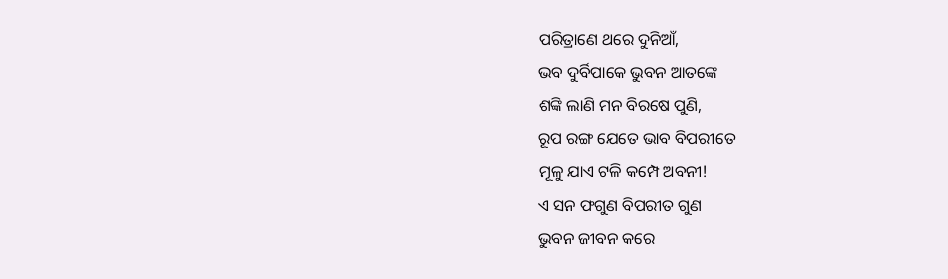ପରିତ୍ରାଣେ ଥରେ ଦୁନିଆଁ,
ଭବ ଦୁର୍ବିପାକେ ଭୁବନ ଆତଙ୍କେ
ଶଙ୍କି ଲାଣି ମନ ବିରଷେ ପୁଣି,
ରୂପ ରଙ୍ଗ ଯେତେ ଭାବ ବିପରୀତେ
ମୂଳୁ ଯାଏ ଟଳି କମ୍ପେ ଅବନୀ!
ଏ ସନ ଫଗୁଣ ବିପରୀତ ଗୁଣ
ଭୁବନ ଜୀବନ କରେ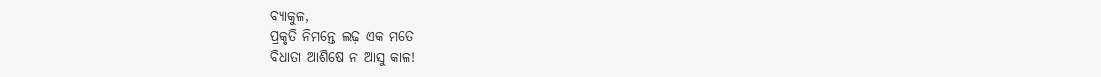ବ୍ୟାକୁଳ,
ପ୍ରକୃତି ନିମନ୍ତେ ଲଢ଼ ଏକ ମତେ
ବିଧାତା ଆଶିଷେ ନ ଆସୁ କାଳ!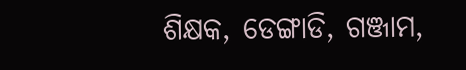ଶିକ୍ଷକ, ଡେଙ୍ଗାଡି, ଗଞ୍ଜାମ,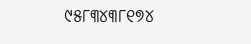୯୫୮୩୪୩୮୧୭୪